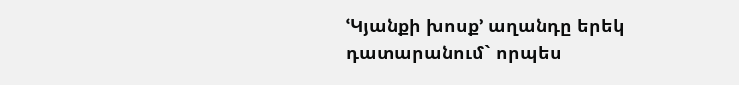ՙԿյանքի խոսք՚ աղանդը երեկ դատարանում` որպես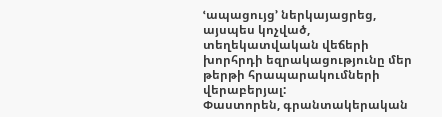ՙապացույց՚ ներկայացրեց, այսպես կոչված, տեղեկատվական վեճերի խորհրդի եզրակացությունը մեր թերթի հրապարակումների վերաբերյալ:
Փաստորեն, գրանտակերական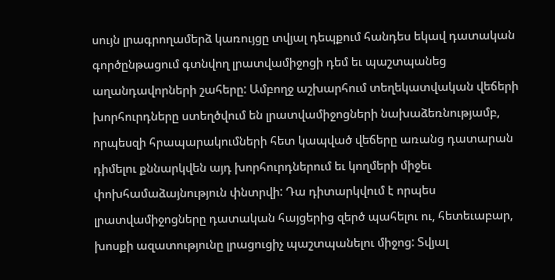սույն լրագրողամերձ կառույցը տվյալ դեպքում հանդես եկավ դատական գործընթացում գտնվող լրատվամիջոցի դեմ եւ պաշտպանեց աղանդավորների շահերը: Ամբողջ աշխարհում տեղեկատվական վեճերի խորհուրդները ստեղծվում են լրատվամիջոցների նախաձեռնությամբ, որպեսզի հրապարակումների հետ կապված վեճերը առանց դատարան դիմելու քննարկվեն այդ խորհուրդներում եւ կողմերի միջեւ փոխհամաձայնություն փնտրվի: Դա դիտարկվում է որպես լրատվամիջոցները դատական հայցերից զերծ պահելու ու, հետեւաբար, խոսքի ազատությունը լրացուցիչ պաշտպանելու միջոց: Տվյալ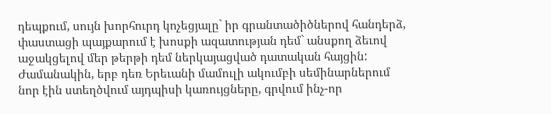դեպքում, սույն խորհուրդ կոչեցյալը` իր գրանտածիծներով հանդերձ, փաստացի պայքարում է խոսքի ազատության դեմ` անսքող ձեւով աջակցելով մեր թերթի դեմ ներկայացված դատական հայցին: Ժամանակին, երբ դեռ Երեւանի մամուլի ակումբի սեմինարներում նոր էին ստեղծվում այդպիսի կառույցները, գրվում ինչ-որ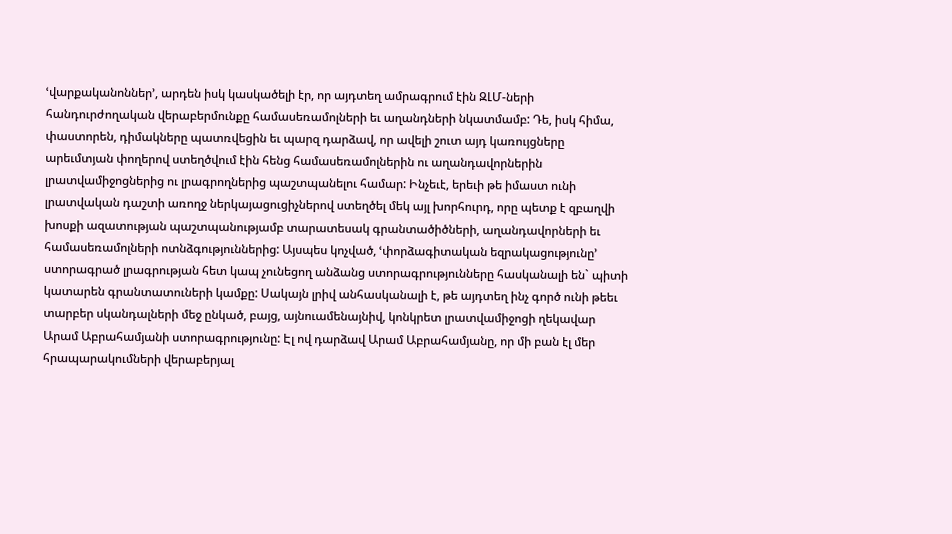ՙվարքականոններ՚, արդեն իսկ կասկածելի էր, որ այդտեղ ամրագրում էին ԶԼՄ-ների հանդուրժողական վերաբերմունքը համասեռամոլների եւ աղանդների նկատմամբ: Դե, իսկ հիմա, փաստորեն, դիմակները պատռվեցին եւ պարզ դարձավ, որ ավելի շուտ այդ կառույցները արեւմտյան փողերով ստեղծվում էին հենց համասեռամոլներին ու աղանդավորներին լրատվամիջոցներից ու լրագրողներից պաշտպանելու համար: Ինչեւէ, երեւի թե իմաստ ունի լրատվական դաշտի առողջ ներկայացուցիչներով ստեղծել մեկ այլ խորհուրդ, որը պետք է զբաղվի խոսքի ազատության պաշտպանությամբ տարատեսակ գրանտածիծների, աղանդավորների եւ համասեռամոլների ոտնձգություններից: Այսպես կոչված, ՙփորձագիտական եզրակացությունը՚ ստորագրած լրագրության հետ կապ չունեցող անձանց ստորագրությունները հասկանալի են` պիտի կատարեն գրանտատուների կամքը: Սակայն լրիվ անհասկանալի է, թե այդտեղ ինչ գործ ունի թեեւ տարբեր սկանդալների մեջ ընկած, բայց, այնուամենայնիվ, կոնկրետ լրատվամիջոցի ղեկավար Արամ Աբրահամյանի ստորագրությունը: Էլ ով դարձավ Արամ Աբրահամյանը, որ մի բան էլ մեր հրապարակումների վերաբերյալ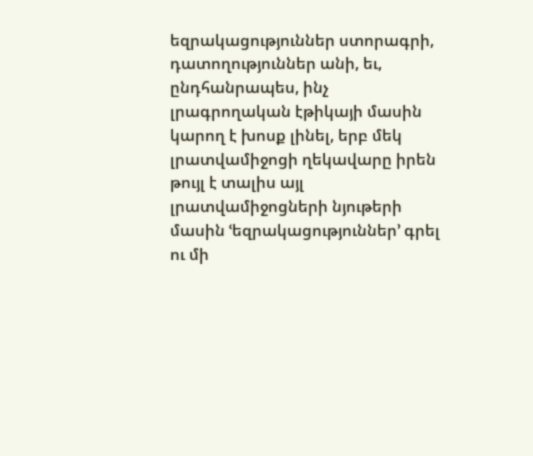եզրակացություններ ստորագրի, դատողություններ անի, եւ, ընդհանրապես, ինչ լրագրողական էթիկայի մասին կարող է խոսք լինել, երբ մեկ լրատվամիջոցի ղեկավարը իրեն թույլ է տալիս այլ լրատվամիջոցների նյութերի մասին ՙեզրակացություններ՚ գրել ու մի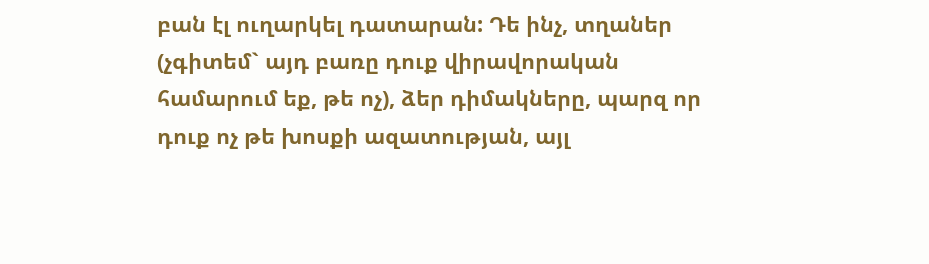բան էլ ուղարկել դատարան: Դե ինչ, տղաներ (չգիտեմ` այդ բառը դուք վիրավորական համարում եք, թե ոչ), ձեր դիմակները, պարզ որ դուք ոչ թե խոսքի ազատության, այլ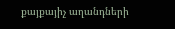քայքայիչ աղանդների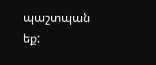պաշտպան եք: